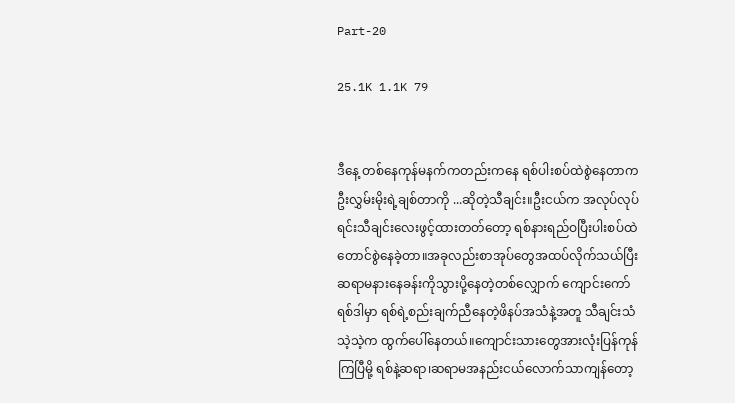Part-20

25.1K 1.1K 79


ဒီနေ့ တစ်နေကုန်မနက်ကတည်းကနေ ရစ်ပါးစပ်ထဲစွဲနေတာက ဦးလွှမ်းမိုးရဲ့ချစ်တာကို ...ဆိုတဲ့သီချင်း။ဦးငယ်က အလုပ်လုပ်ရင်းသီချင်းလေးဖွင့်ထားတတ်တော့ ရစ်နားရည်ဝပြီးပါးစပ်ထဲတောင်စွဲနေခဲ့တာ။အခုလည်းစာအုပ်တွေအထပ်လိုက်သယ်ပြီး ဆရာမနားနေခန်းကိုသွားပို့နေတဲ့တစ်လျှောက် ကျောင်းကော်ရစ်ဒါမှာ ရစ်ရဲ့စည်းချက်ညီနေတဲ့ဖိနပ်အသံနဲ့အတူ သီချင်းသံသဲ့သဲ့က ထွက်ပေါ်နေတယ်။ကျောင်းသားတွေအားလုံးပြန်ကုန်ကြပြီမို့ ရစ်နဲ့ဆရာ၊ဆရာမအနည်းငယ်လောက်သာကျန်တော့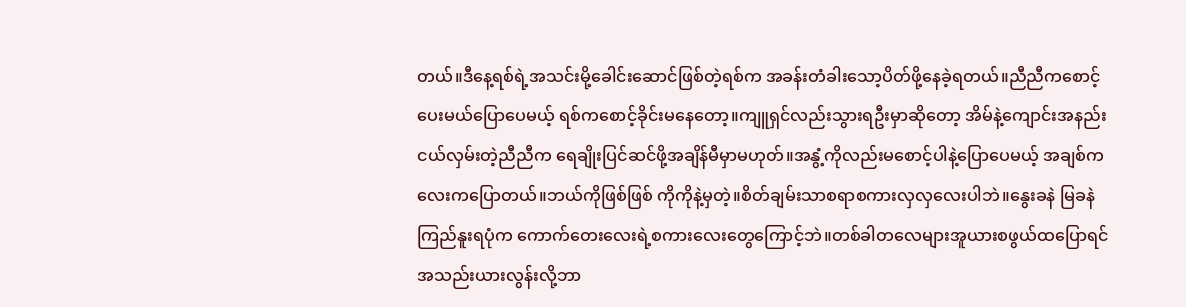တယ်။ဒီနေ့ရစ်ရဲ့အသင်းမို့ခေါင်းဆောင်ဖြစ်တဲ့ရစ်က အခန်းတံခါးသော့ပိတ်ဖို့နေခဲ့ရတယ်။ညီညီကစောင့်ပေးမယ်ပြောပေမယ့် ရစ်ကစောင့်ခိုင်းမနေတော့။ကျူရှင်လည်းသွားရဦးမှာဆိုတော့ အိမ်နဲ့ကျောင်းအနည်းငယ်လှမ်းတဲ့ညီညီက ရေချိုးပြင်ဆင်ဖို့အချိန်မီမှာမဟုတ်။အနွံ့ကိုလည်းမစောင့်ပါနဲ့ပြောပေမယ့် အချစ်ကလေးကပြောတယ်။ဘယ်ကိုဖြစ်ဖြစ် ကိုကိုနဲ့မှတဲ့။စိတ်ချမ်းသာစရာစကားလှလှလေးပါဘဲ။နွေးခနဲ မြခနဲ ကြည်နူးရပုံက ကောက်တေးလေးရဲ့စကားလေးတွေကြောင့်ဘဲ။တစ်ခါတလေများအူယားစဖွယ်ထပြောရင် အသည်းယားလွန်းလို့ဘာ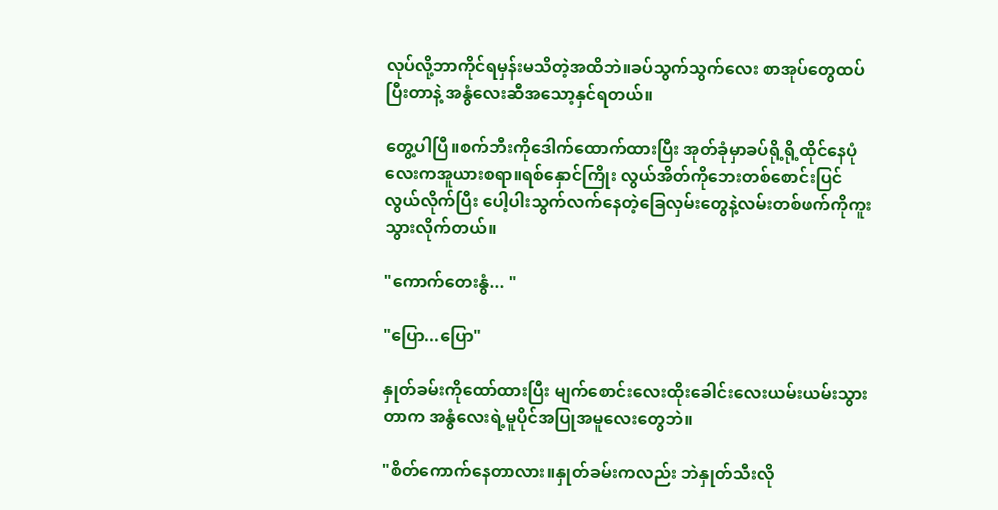လုပ်လို့ဘာကိုင်ရမှန်းမသိတဲ့အထိဘဲ။ခပ်သွက်သွက်လေး စာအုပ်တွေထပ်ပြီးတာနဲ့ အနွံလေးဆီအသော့နှင်ရတယ်။

တွေ့ပါပြီ။စက်ဘီးကိုဒေါက်ထောက်ထားပြီး အုတ်ခုံမှာခပ်ရို့ရို့ထိုင်နေပုံလေးကအူယားစရာ။ရစ်နှောင်ကြိုး လွယ်အိတ်ကိုဘေးတစ်စောင်းပြင်လွယ်လိုက်ပြီး ပေါ့ပါးသွက်လက်နေတဲ့ခြေလှမ်းတွေနဲ့လမ်းတစ်ဖက်ကိုကူးသွားလိုက်တယ်။

"ကောက်တေးနွံ... "

"ပြော...ပြော"

နှုတ်ခမ်းကိုထော်ထားပြီး မျက်စောင်းလေးထိုးခေါင်းလေးယမ်းယမ်းသွားတာက အနွံလေးရဲ့မူပိုင်အပြုအမူလေးတွေဘဲ။

"စိတ်ကောက်နေတာလား။နှုတ်ခမ်းကလည်း ဘဲနှုတ်သီးလို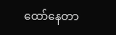ထော်နေတာ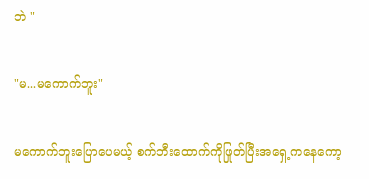ဘဲ "

"မ...မကောက်ဘူး"

မကောက်ဘူးပြောပေမယ့် စက်ဘီးထောက်ကိုဖြုတ်ပြီးအရှေ့ကနေကော့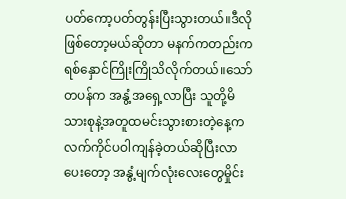ပတ်ကော့ပတ်တွန်းပြီးသွားတယ်။ဒီလိုဖြစ်တော့မယ်ဆိုတာ မနက်ကတည်းကရစ်နှောင်ကြိုးကြိုသိလိုက်တယ်။သော်တပန်က အနွံ့အရှေ့လာပြီး သူတို့မိသားစုနဲ့အတူထမင်းသွားစားတဲ့နေ့က လက်ကိုင်ပဝါကျန်ခဲ့တယ်ဆိုပြီးလာပေးတော့ အနွံ့မျက်လုံးလေးတွေမှိုင်း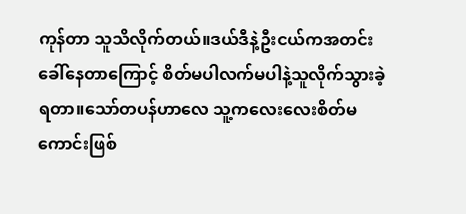ကုန်တာ သူသိလိုက်တယ်။ဒယ်ဒီနဲ့ဦးငယ်ကအတင်းခေါ်နေတာကြောင့် စိတ်မပါလက်မပါနဲ့သူလိုက်သွားခဲ့ရတာ။သော်တပန်ဟာလေ သူ့ကလေးလေးစိတ်မကောင်းဖြစ်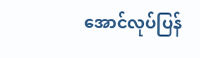အောင်လုပ်ပြန်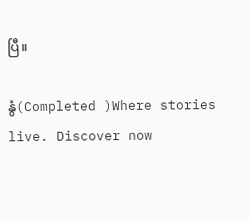ပြီ။

နွံ(Completed )Where stories live. Discover now